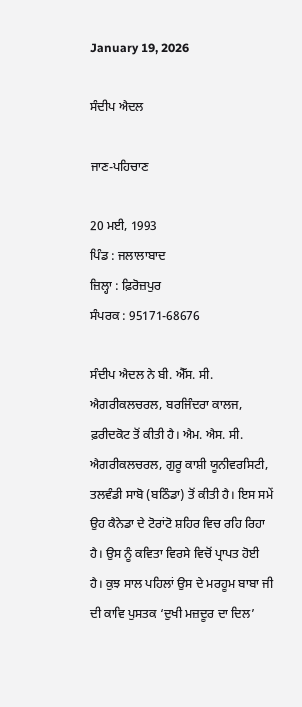January 19, 2026

ਸੰਦੀਪ ਐਦਲ

ਜਾਣ-ਪਹਿਚਾਣ

20 ਮਈ, 1993
ਪਿੰਡ : ਜਲਾਲਾਬਾਦ
ਜ਼ਿਲ੍ਹਾ : ਫ਼ਿਰੋਜ਼ਪੁਰ
ਸੰਪਰਕ : 95171-68676

ਸੰਦੀਪ ਐਦਲ ਨੇ ਬੀ. ਐੱਸ. ਸੀ. ਐਗਰੀਕਲਚਰਲ, ਬਰਜਿੰਦਰਾ ਕਾਲਜ, ਫ਼ਰੀਦਕੋਟ ਤੋਂ ਕੀਤੀ ਹੈ। ਐਮ. ਐਸ. ਸੀ. ਐਗਰੀਕਲਚਰਲ, ਗੁਰੂ ਕਾਸ਼ੀ ਯੂਨੀਵਰਸਿਟੀ, ਤਲਵੰਡੀ ਸਾਬੋ (ਬਠਿੰਡਾ) ਤੋਂ ਕੀਤੀ ਹੈ। ਇਸ ਸਮੇਂ ਉਹ ਕੈਨੇਡਾ ਦੇ ਟੋਰਾਂਟੋ ਸ਼ਹਿਰ ਵਿਚ ਰਹਿ ਰਿਹਾ ਹੈ। ਉਸ ਨੂੰ ਕਵਿਤਾ ਵਿਰਸੇ ਵਿਚੋਂ ਪ੍ਰਾਪਤ ਹੋਈ ਹੈ। ਕੁਝ ਸਾਲ ਪਹਿਲਾਂ ਉਸ ਦੇ ਮਰਹੂਮ ਬਾਬਾ ਜੀ ਦੀ ਕਾਵਿ ਪੁਸਤਕ ‘ਦੁਖੀ ਮਜ਼ਦੂਰ ਦਾ ਦਿਲ’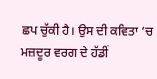ਛਪ ਚੁੱਕੀ ਹੈ। ਉਸ ਦੀ ਕਵਿਤਾ ‘ਚ ਮਜ਼ਦੂਰ ਵਰਗ ਦੇ ਹੱਡੀਂ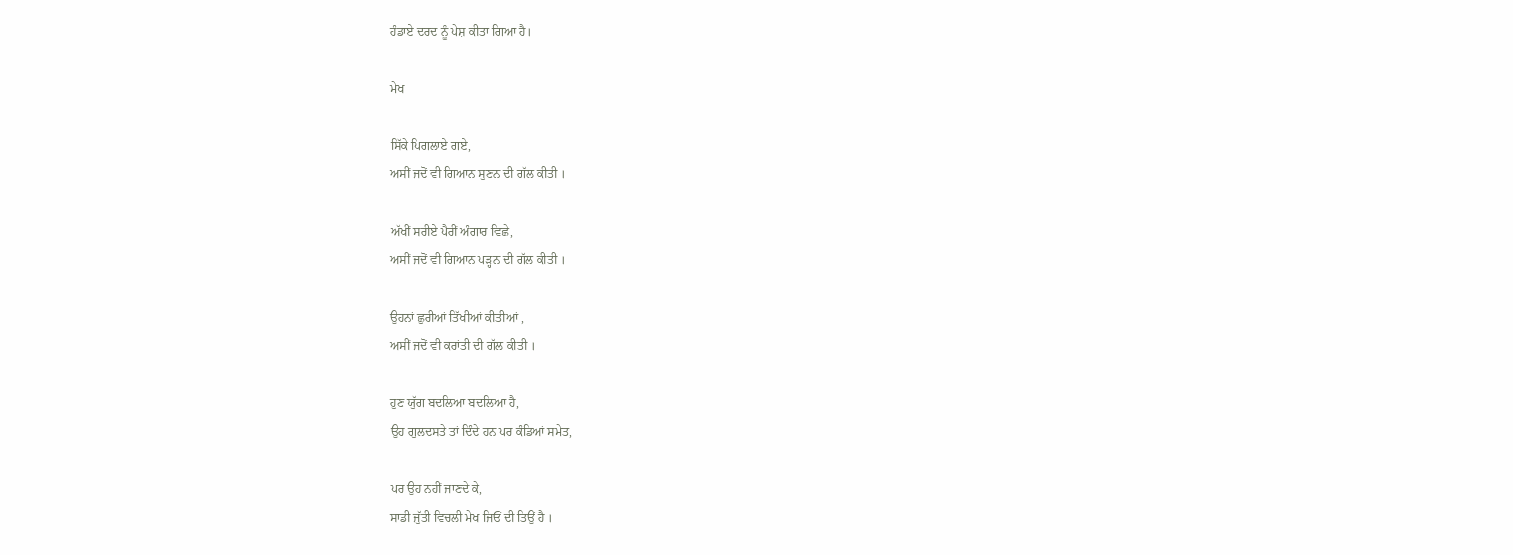ਹੰਡਾਏ ਦਰਦ ਨੂੰ ਪੇਸ਼ ਕੀਤਾ ਗਿਆ ਹੈ।

ਮੇਖ

ਸਿੱਕੇ ਪਿਗਲਾਏ ਗਏ,
ਅਸੀਂ ਜਦੋਂ ਵੀ ਗਿਆਨ ਸੁਣਨ ਦੀ ਗੱਲ ਕੀਤੀ ।

ਅੱਖੀਂ ਸਰੀਏ ਪੈਰੀਂ ਅੰਗਾਰ ਵਿਛੇ,
ਅਸੀਂ ਜਦੋਂ ਵੀ ਗਿਆਨ ਪੜ੍ਹਨ ਦੀ ਗੱਲ ਕੀਤੀ ।

ਉਹਨਾਂ ਛੁਰੀਆਂ ਤਿੱਖੀਆਂ ਕੀਤੀਆਂ ,
ਅਸੀਂ ਜਦੋਂ ਵੀ ਕਰਾਂਤੀ ਦੀ ਗੱਲ ਕੀਤੀ ।

ਹੁਣ ਯੁੱਗ ਬਦਲਿਆ ਬਦਲਿਆ ਹੈ,
ਉਹ ਗੁਲਦਸਤੇ ਤਾਂ ਦਿੰਦੇ ਹਨ ਪਰ ਕੰਡਿਆਂ ਸਮੇਤ,

ਪਰ ਉਹ ਨਹੀਂ ਜਾਣਦੇ ਕੇ,
ਸਾਡੀ ਜੁੱਤੀ ਵਿਚਲੀ ਮੇਖ ਜਿਓਂ ਦੀ ਤਿਉਂ ਹੈ ।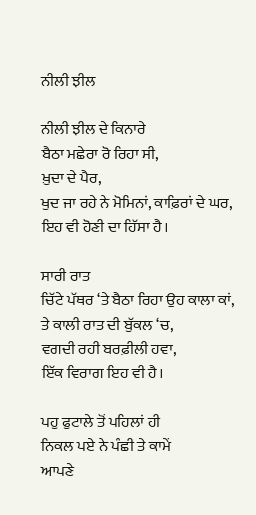ਨੀਲੀ ਝੀਲ

ਨੀਲੀ ਝੀਲ ਦੇ ਕਿਨਾਰੇ
ਬੈਠਾ ਮਛੇਰਾ ਰੋ ਰਿਹਾ ਸੀ,
ਖ਼ੁਦਾ ਦੇ ਪੈਰ,
ਖੁਦ ਜਾ ਰਹੇ ਨੇ ਮੋਮਿਨਾਂ, ਕਾਫ਼ਿਰਾਂ ਦੇ ਘਰ,
ਇਹ ਵੀ ਹੋਣੀ ਦਾ ਹਿੱਸਾ ਹੈ।

ਸਾਰੀ ਰਾਤ
ਚਿੱਟੇ ਪੱਥਰ ‘ਤੇ ਬੈਠਾ ਰਿਹਾ ਉਹ ਕਾਲਾ ਕਾਂ,
ਤੇ ਕਾਲੀ ਰਾਤ ਦੀ ਬੁੱਕਲ ‘ਚ,
ਵਗਦੀ ਰਹੀ ਬਰਫ਼ੀਲੀ ਹਵਾ,
ਇੱਕ ਵਿਰਾਗ ਇਹ ਵੀ ਹੈ।

ਪਹੁ ਫੁਟਾਲੇ ਤੋਂ ਪਹਿਲਾਂ ਹੀ
ਨਿਕਲ ਪਏ ਨੇ ਪੰਛੀ ਤੇ ਕਾਮੇਂ
ਆਪਣੇ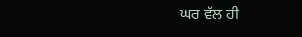ਘਰ ਵੱਲ ਹੀ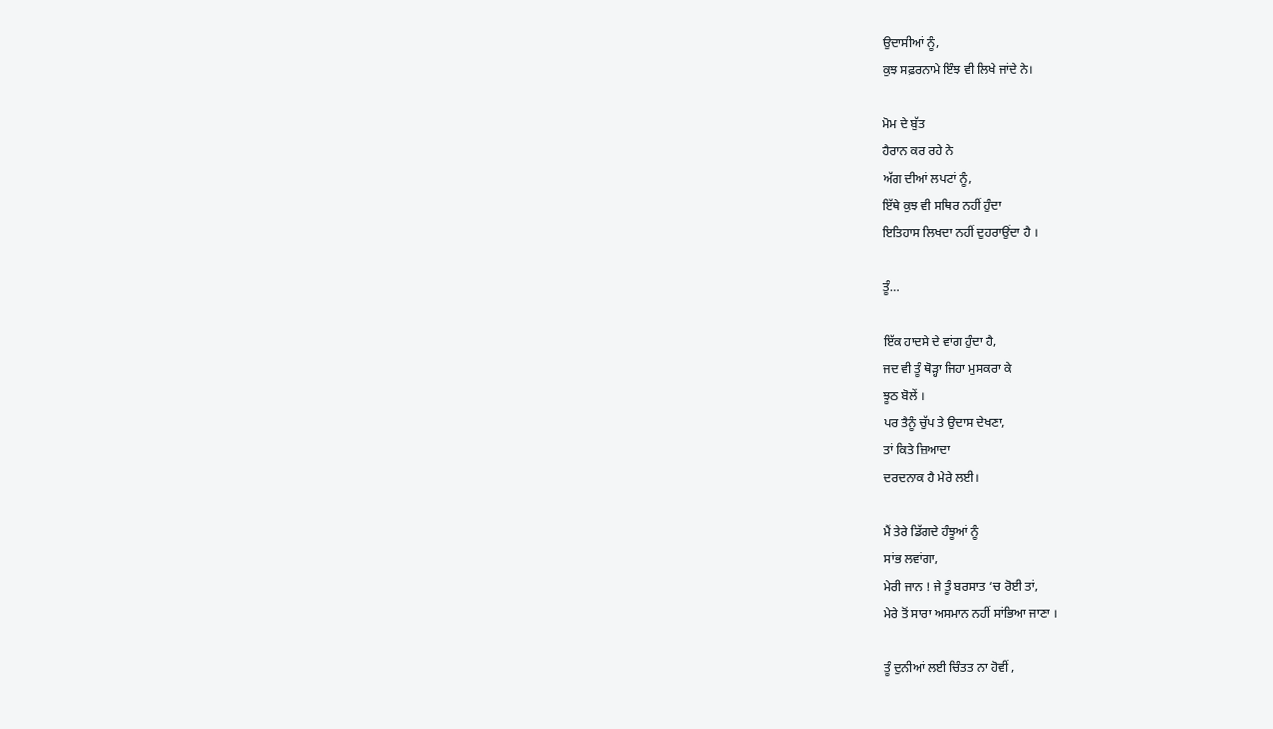ਉਦਾਸੀਆਂ ਨੂੰ,
ਕੁਝ ਸਫ਼ਰਨਾਮੇ ਇੰਝ ਵੀ ਲਿਖੇ ਜਾਂਦੇ ਨੇ।

ਮੋਮ ਦੇ ਬੁੱਤ
ਹੈਰਾਨ ਕਰ ਰਹੇ ਨੇ
ਅੱਗ ਦੀਆਂ ਲਪਟਾਂ ਨੂੰ,
ਇੱਥੇ ਕੁਝ ਵੀ ਸਥਿਰ ਨਹੀਂ ਹੁੰਦਾ
ਇਤਿਹਾਸ ਲਿਖਦਾ ਨਹੀਂ ਦੁਹਰਾਉਂਦਾ ਹੈ ।

ਤੂੰ…

ਇੱਕ ਹਾਦਸੇ ਦੇ ਵਾਂਗ ਹੁੰਦਾ ਹੈ,
ਜਦ ਵੀ ਤੂੰ ਥੋੜ੍ਹਾ ਜਿਹਾ ਮੁਸਕਰਾ ਕੇ
ਝੂਠ ਬੋਲੇਂ ।
ਪਰ ਤੈਨੂੰ ਚੁੱਪ ਤੇ ਉਦਾਸ ਦੇਖਣਾ,
ਤਾਂ ਕਿਤੇ ਜ਼ਿਆਦਾ
ਦਰਦਨਾਕ ਹੈ ਮੇਰੇ ਲਈ।

ਮੈਂ ਤੇਰੇ ਡਿੱਗਦੇ ਹੰਝੂਆਂ ਨੂੰ
ਸਾਂਭ ਲਵਾਂਗਾ,
ਮੇਰੀ ਜਾਨ ! ਜੇ ਤੂੰ ਬਰਸਾਤ ‘ਚ ਰੋਈ ਤਾਂ,
ਮੇਰੇ ਤੋਂ ਸਾਰਾ ਅਸਮਾਨ ਨਹੀਂ ਸਾਂਭਿਆ ਜਾਣਾ ।

ਤੂੰ ਦੁਨੀਆਂ ਲਈ ਚਿੰਤਤ ਨਾ ਹੋਵੀਂ ,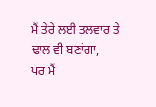ਮੈਂ ਤੇਰੇ ਲਈ ਤਲਵਾਰ ਤੇ ਢਾਲ ਵੀ ਬਣਾਂਗਾ,
ਪਰ ਮੈਂ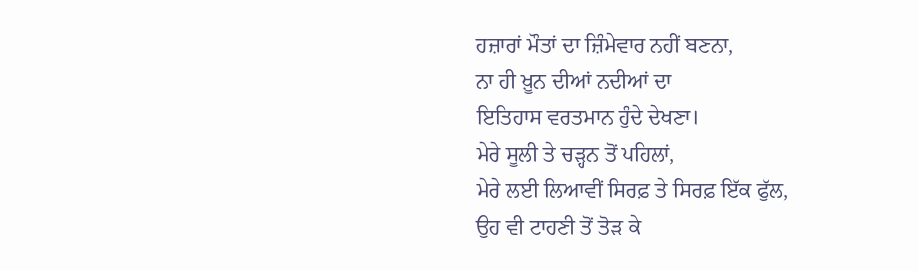ਹਜ਼ਾਰਾਂ ਮੌਤਾਂ ਦਾ ਜ਼ਿੰਮੇਵਾਰ ਨਹੀਂ ਬਣਨਾ,
ਨਾ ਹੀ ਖ਼ੂਨ ਦੀਆਂ ਨਦੀਆਂ ਦਾ
ਇਤਿਹਾਸ ਵਰਤਮਾਨ ਹੁੰਦੇ ਦੇਖਣਾ।
ਮੇਰੇ ਸੂਲੀ ਤੇ ਚੜ੍ਹਨ ਤੋਂ ਪਹਿਲਾਂ,
ਮੇਰੇ ਲਈ ਲਿਆਵੀਂ ਸਿਰਫ਼ ਤੇ ਸਿਰਫ਼ ਇੱਕ ਫੁੱਲ,
ਉਹ ਵੀ ਟਾਹਣੀ ਤੋਂ ਤੋੜ ਕੇ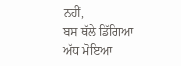ਨਹੀਂ,
ਬਸ ਥੱਲੇ ਡਿੱਗਿਆ
ਅੱਧ ਮੋਇਆ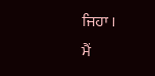ਜਿਹਾ ।
ਮੈਂ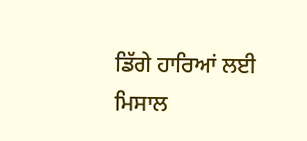ਡਿੱਗੇ ਹਾਰਿਆਂ ਲਈ ਮਿਸਾਲ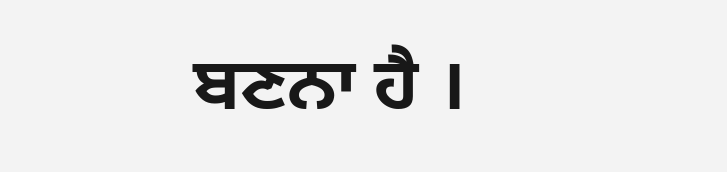ਬਣਨਾ ਹੈ ।